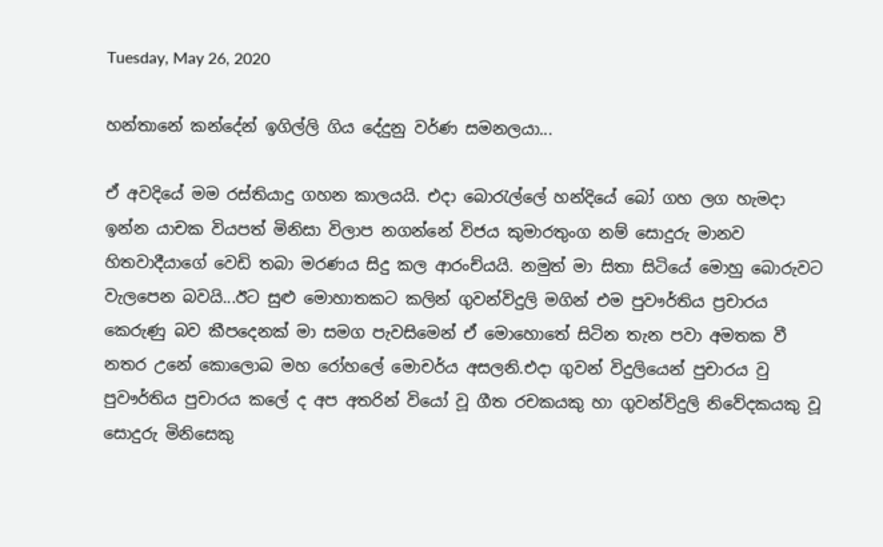Tuesday, May 26, 2020

හන්තානේ කන්දේන් ඉගිල්ලි ගිය දේදුනු වර්ණ සමනලයා...

ඒ අවදියේ මම රස්තියාදු ගහන කාලයයි. එදා බොරැල්ලේ හන්දියේ බෝ ගහ ලග හැමදා ඉන්න යාචක වියපත් මිනිසා විලාප නගන්නේ විජය කුමාරතුංග නම් සොදුරු මානව හිතවාදීයාගේ වෙඩි තබා මරණය සිදු කල ආරංච්යයි. නමුත් මා සිතා සිටියේ මොහු බොරුවට වැලපෙන බවයි...ඊට සුළු මොහාතකට කලින් ගුවන්විදුලි මගින් එම පුවෟර්තිය ප්‍රචාරය කෙරුණු බව කීපදෙනක් මා සමග පැවසිමෙන් ඒ මොහොතේ සිටින තැන පවා අමතක වී නතර උනේ කොලොබ මහ රෝහලේ මොචර්ය අසලනි.එදා ගුවන් විදුලියෙන් පුචාරය වු පුවෟර්තිය පුචාරය කලේ ද අප අතරින් වියෝ වූ ගීත රචකයකු හා ගුවන්විදුලි නිවේදකයකු වූ සොදුරු මිනිසෙකු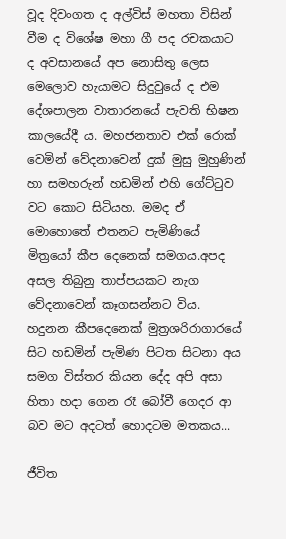වූද දිවංගත ද අල්විස් මහතා විසින් වීම ද විශේෂ මහා ගී පද රචකයාට ද අවසානයේ අප නොසිතු ලෙස මෙලොව හැයාමට සිදුවුයේ ද එම දේශපාලන වාතාරනයේ පැවති භිෂන කාලයේදී ය. මහජනතාව එක් රොක් වෙමින් වේදනාවෙන් දුක් මුසු මුහුණින් හා සමහරුන් හඩමින් එහි ගේට්ටුව වට කොට සිටියහ. මමද ඒ මොහොතේ එතනට පැමිණියේ මිත්‍රයෝ කීප දෙනෙක් සමගය.අපද අසල තිබුනු තාප්පයකට නැග වේදනාවෙන් කෑගසන්නට විය. හදුනන කීපදෙනෙක් මුත්‍රශරිරාගාරයේ සිට හඩමින් පැමිණ පිටත සිටනා අය සමග විස්තර කියන දේද අපි අසා හිතා හදා ගෙන රෑ බෝවී ගෙදර ආ බව මට අදටත් හොදටම මතකය...

ජීවිත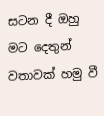සටන දී ඔහු මට දෙතුන් වතාවක් හමු වී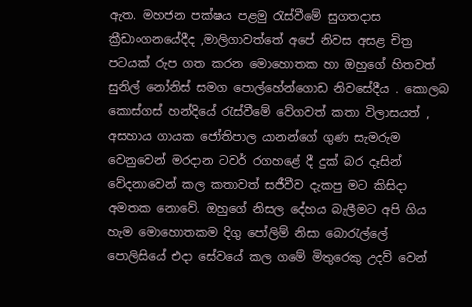ඇත. මහජන පක්ෂය පළමු රැස්වීමේ සුගතදාස ක්‍රීඩාංගනයේදීද ,මාලිගාවත්තේ අපේ නිවස අසළ චිත්‍ර පටයක් රුප ගත කරන මොහොතක හා ඔහුගේ හිතවත් සුනිල් නෝනිස් සමග පොල්හේන්ගොඩ නිවසේදීය . කොලබ කොස්ගස් හන්දියේ රැස්වීමේ වේගවත් කතා විලාසයත් , අසහාය ගායක ජෝතිපාල යානන්ගේ ගුණ සැමරුම වෙනුවෙන් මරදාන ටවර් රගහළේ දී දුක් බර දෑසින් වේදනාවෙන් කල කතාවත් සජීවීව දැකපු මට කිසිදා අමතක නොවේ. ඔහුගේ නිසල දේහය බැලීමට අපි ගිය හැම මොහොතකම දිගු පෝලිම් නිසා බොරැල්ලේ පොලිසියේ එදා සේවයේ කල ගමේ මිතුරෙකු උදව් වෙන්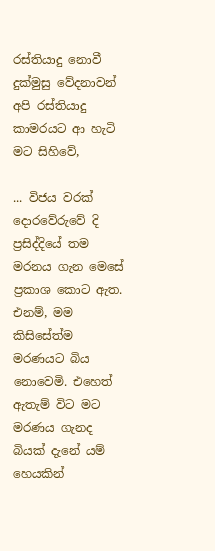රස්තියාදු නොවී දුක්මුසු වේදනාවන් අපි රස්තියාදු කාමරයට ආ හැටි මට සිහිවේ,

... විජය වරක් දොරවේරුවේ දි ප්‍රසිද්දියේ තම මරනය ගැන මෙසේ ප්‍රකාශ කොට ඇත. එනම්, මම කිසිසේත්ම මරණයට බිය නොවෙමි. එහෙත් ඇතැම් විට මට මරණය ගැනද බියක් දැනේ යම් හෙයකින්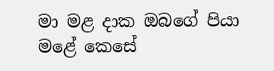මා මළ දාක ඔබගේ පියා මළේ කෙසේ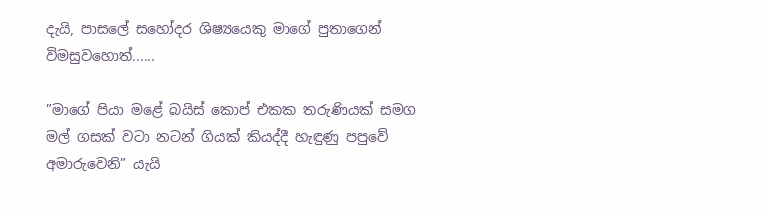දැයි, පාසලේ සහෝදර ශිෂ්‍යයෙකු මාගේ පුතාගෙන් විමසුවහොත්......

”මාගේ පියා මළේ බයිස් කොප් එකක තරුණියක් සමග මල් ගසක් වටා නටන් ගියක් කියද්දී හැඳුණු පපුවේ අමාරුවෙනි” යැයි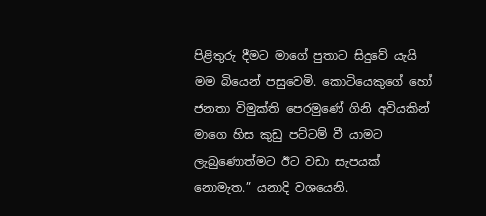පිළිතුරු දීමට මාගේ පුතාට සිදුවේ යැයි මම බියෙන් පසුවෙමි. කොටියෙකුගේ හෝ ජනතා විමුක්ති පෙරමුණේ ගිනි අවියකින් මාගෙ හිස කුඩු පට්ටම් වී යාමට ලැබුණොත්මට ඊට වඩා සැපයක් නොමැත.” යනාදි වශයෙනි.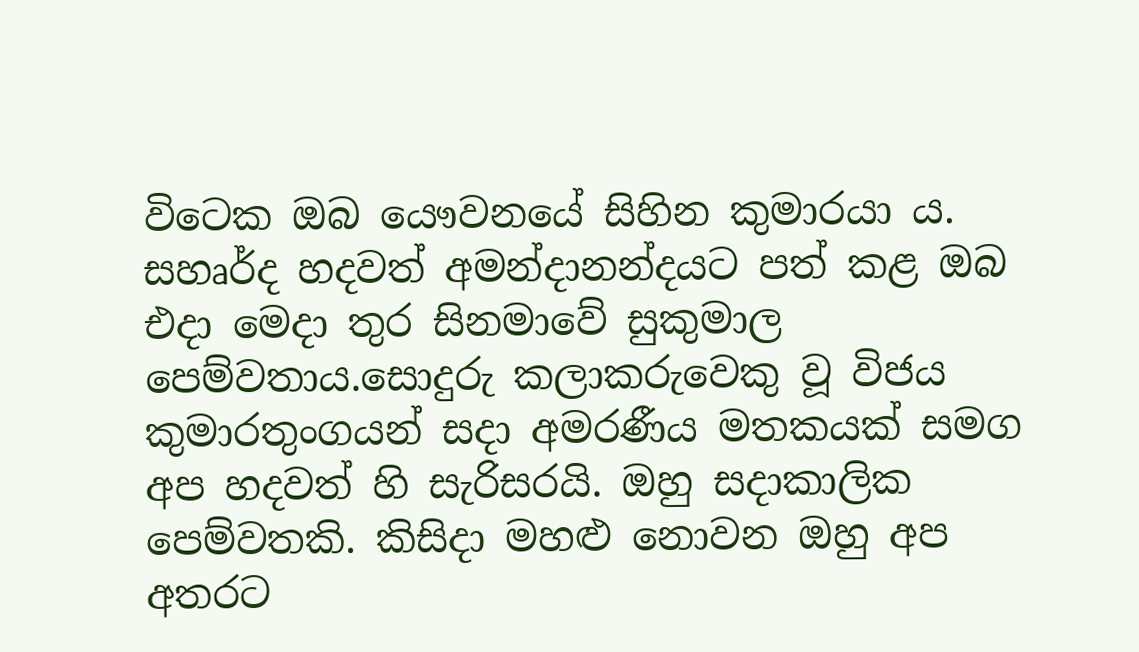විටෙක ඔබ යෞවනයේ සිහින කුමාරයා ය. සහෘර්ද හදවත් අමන්දානන්දයට පත් කළ ඔබ එදා මෙදා තුර සිනමාවේ සුකුමාල පෙම්වතාය.සොදුරු කලාකරුවෙකු වූ විජය කුමාරතුංගයන් සදා අමරණීය මතකයක් සමග අප හදවත් හි සැරිසරයි. ඔහු සදාකාලික පෙම්වතකි. කිසිදා මහළු නොවන ඔහු අප අතරට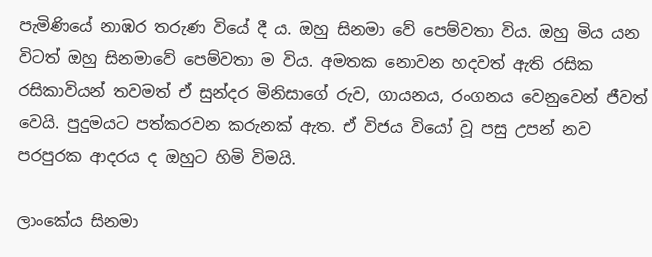පැමිණියේ නාඹර තරුණ වියේ දී ය. ඔහු සිනමා වේ පෙම්වතා විය. ඔහු මිය යන විටත් ඔහු සිනමාවේ පෙම්වතා ම විය. අමතක නොවන හදවත් ඇති රසික රසිකාවියන් තවමත් ඒ සුන්දර මිනිසාගේ රුව, ගායනය, රංගනය වෙනුවෙන් ජීවත් වෙයි. පුදුමයට පත්කරවන කරුනක් ඇත. ඒ විජය වියෝ වූ පසු උපන් නව පරපුරක ආදරය ද ඔහුට හිමි විමයි.

ලාංකේය සිනමා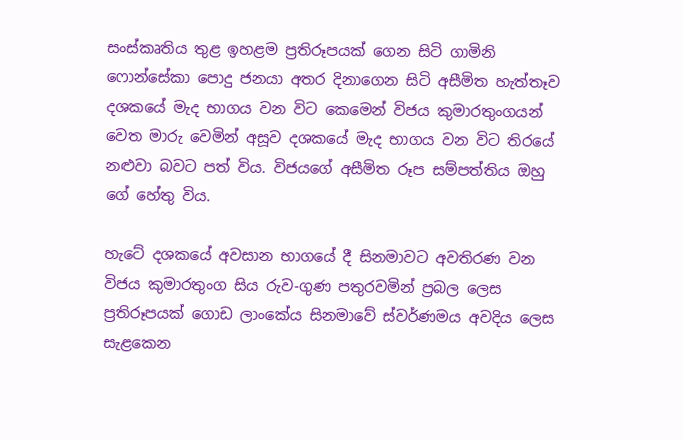සංස්කෘතිය තුළ ඉහළම ප්‍රතිරූපයක් ගෙන සිටි ගාමිනි ෆොන්සේකා පොදු ජනයා අතර දිනාගෙන සිටි අසීමිත හැත්තෑව දශකයේ මැද භාගය වන විට කෙමෙන් විජය කුමාරතුංගයන් වෙත මාරු වෙමින් අසූව දශකයේ මැද භාගය වන විට තිරයේ නළුවා බවට පත් විය. විජයගේ අසීමිත රූප සම්පත්තිය ඔහු ගේ හේතු විය.

හැටේ දශකයේ අවසාන භාගයේ දී සිනමාවට අවතිරණ වන විජය කුමාරතුංග සිය රුව-ගුණ පතුරවමින් ප්‍රබල ලෙස ප්‍රතිරූපයක් ගොඩ ලාංකේය සිනමාවේ ස්වර්ණමය අවදිය ලෙස සැළකෙන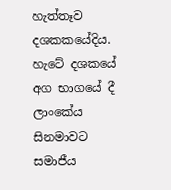හැත්තෑව දශකකයේදිය. හැටේ දශකයේ අග භාගයේ දී ලාංකේය සිනමාවට සමාජීය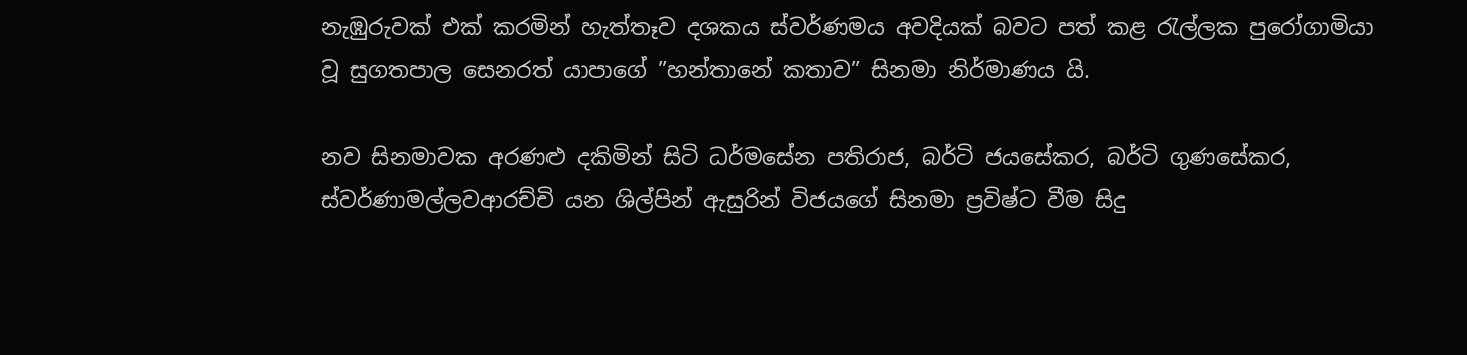නැඹුරුවක් එක් කරමින් හැත්තෑව දශකය ස්වර්ණමය අවදියක් බවට පත් කළ රැල්ලක පුරෝගාමියා වූ සුගතපාල සෙනරත් යාපාගේ ”හන්තානේ කතාව” සිනමා නිර්මාණය යි.

නව සිනමාවක අරණළු දකිමින් සිටි ධර්මසේන පතිරාජ, බර්ටි ජයසේකර, බර්ටි ගුණසේකර, ස්වර්ණාමල්ලවආරච්චි යන ශිල්පින් ඇසුරින් විජයගේ සිනමා ප්‍රවිෂ්ට වීම සිදු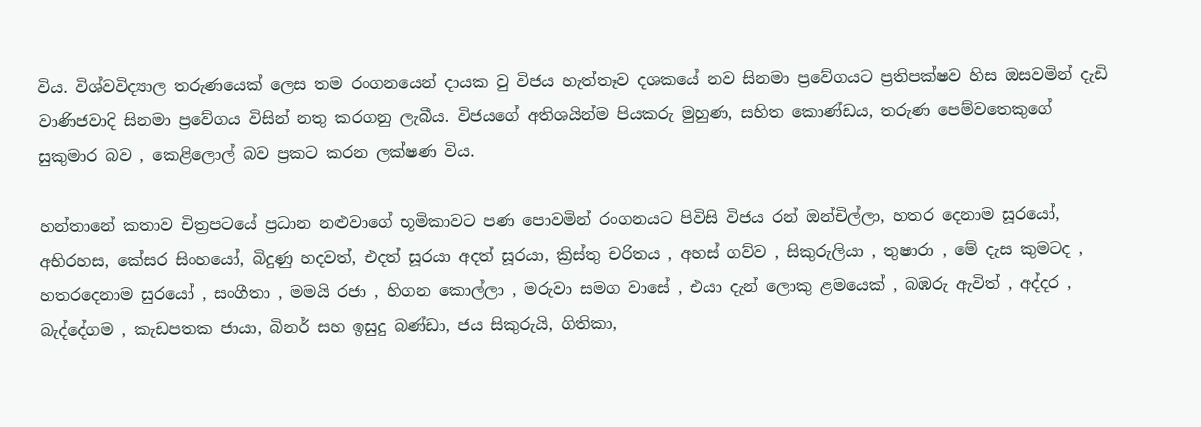විය. විශ්වවිද්‍යාල තරුණයෙක් ලෙස තම රංගනයෙන් දායක වු විජය හැත්තෑව දශකයේ නව සිනමා ප්‍රවේගයට ප්‍රතිපක්ෂව හිස ඔසවමින් දැඩි වාණිජවාදි සිනමා ප්‍රවේගය විසින් නතු කරගනු ලැබීය. විජයගේ අතිශයින්ම පියකරු මුහුණ, සහිත කොණ්ඩය, තරුණ පෙම්වතෙකුගේ සුකුමාර බව , කෙළිලොල් බව ප්‍රකට කරන ලක්ෂණ විය.

හන්තානේ කතාව චිත්‍රපටයේ ප්‍රධාන නළුවාගේ භූමිකාවට පණ පොවමින් රංගනයට පිවිසි විජය රන් ඔන්චිල්ලා, හතර දෙනාම සූරයෝ, අභිරහස, කේසර සිංහයෝ, බිදුණු හදවත්, එදත් සූරයා අදත් සූරයා, ක්‍රිස්තු චරිතය , අහස් ගව්ව , සිකුරුලියා , තුෂාරා , මේ දැස කුමටද , හතරදෙනාම සුරයෝ , සංගීතා , මමයි රජා , හිගන කොල්ලා , මරුවා සමග වාසේ , එයා දැන් ලොකු ළමයෙක් , බඹරු ඇවිත් , අද්දර , බැද්දේගම , කැඩපතක ජායා, බිනර් සහ ඉසුදු බණ්ඩා, ජය සිකුරුයි, ගිතිකා,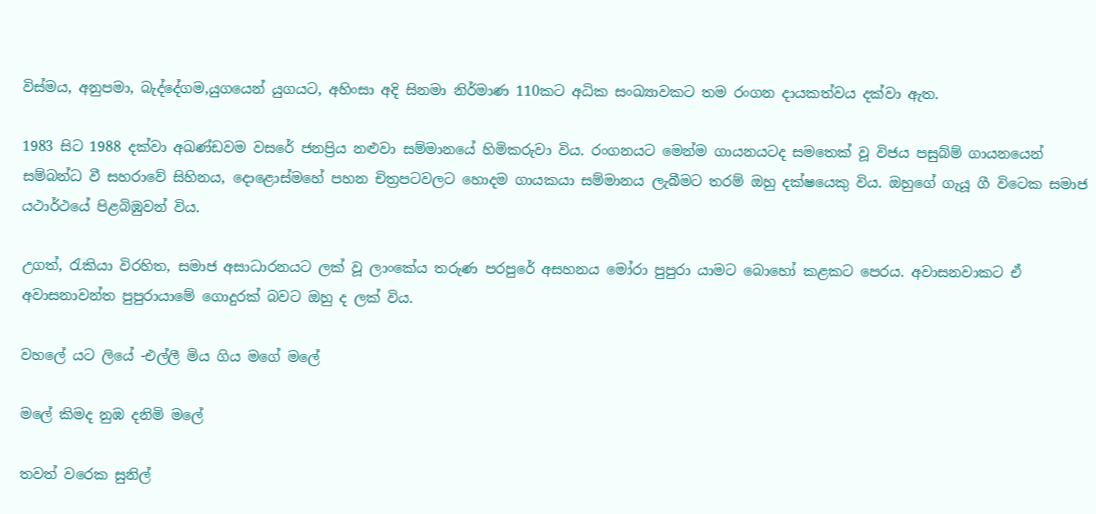විස්මය, අනුපමා, බැද්දේගම,යුගයෙන් යුගයට, අහිංසා අදි සිනමා නිර්මාණ 110කට අධික සංඛ්‍යාවකට තම රංගන දායකත්වය දක්වා ඇත.

1983 සිට 1988 දක්වා අඛණ්ඩවම වසරේ ජනප්‍රිය නළුවා සම්මානයේ හිමිකරුවා විය. රංගනයට මෙන්ම ගායනයටද සමතෙක් වූ විජය පසුබ්ම් ගායනයෙන් සම්බන්ධ වී සහරාවේ සිහිනය, දොළොස්මහේ පහන චිත්‍රපටවලට හොදම ගායකයා සම්මානය ලැබීමට තරම් ඔහු දක්ෂයෙකු විය. ඔහුගේ ගැයූ ගී විටෙක සමාජ යථාර්ථයේ පිළබිඹුවන් විය.

උගත්, රැකියා විරහිත, සමාජ අසාධාරනයට ලක් වූ ලාංකේය තරුණ පරපුරේ අසහනය මෝරා පුපුරා යාමට බොහෝ කළකට පෙරය. අවාසනවාකට ඒ අවාසනාවන්ත පුපුරායාමේ ගොදුරක් බවට ඔහු ද ලක් විය.

වහලේ යට ලියේ -එල්ලී මිය ගිය මගේ මලේ

මලේ කිමද නුඹ දනිමි මලේ

තවත් වරෙක සුනිල්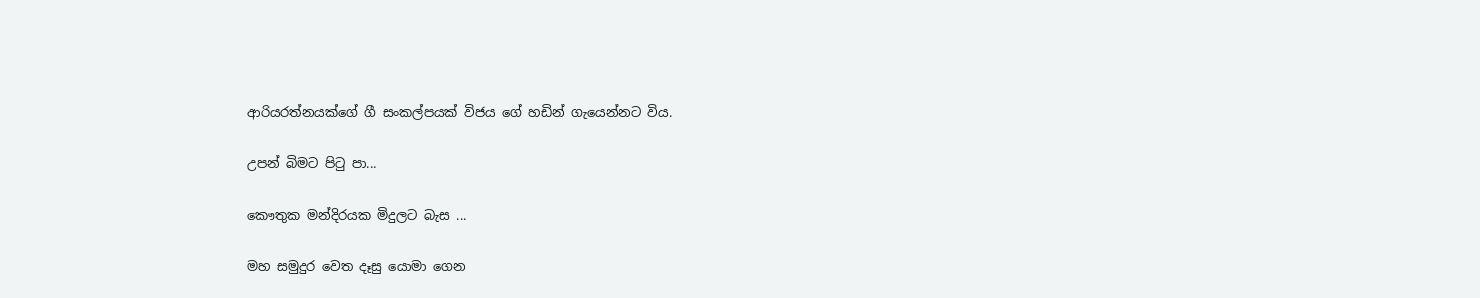ආරියරත්නයක්ගේ ගී සංකල්පයක් විජය ගේ හඩින් ගැයෙන්නට විය.

උපන් බිමට පිටු පා...

කෞතුක මන්දිරයක මිදුලට බැස ...

මහ සමුදුර වෙත දෑසු යොමා ගෙන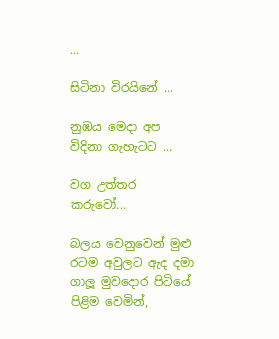...

සිටිනා විරයිනේ ...

නුඹය මෙදා අප විදිනා ගැහැටට ...

වග උත්තර කරුවෝ...

බලය වෙනුවෙන් මුළු රටම අවුලට ඇද දමා ගාලූ මුවදොර පිටියේ පිළිම වෙමින්,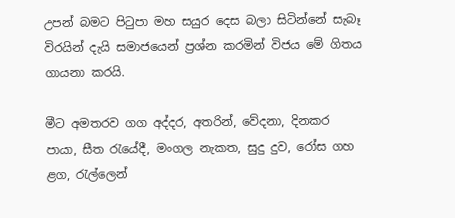උපන් බමට පිටුපා මහ සයුර දෙස බලා සිටින්නේ සැබෑ විරයින් දැයි සමාජයෙන් ප්‍රශ්න කරමින් විජය මේ ගිතය ගායනා කරයි.

මීට අමතරව ගග අද්දර, අතරින්, වේදනා, දිනකර පායා, සීත රැයේදී, මංගල නැකත, සුදු දුව, රෝස ගහ ළග, රැල්ලෙන්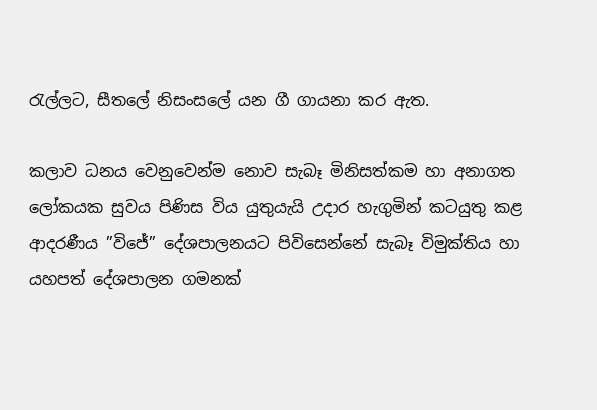රැල්ලට, සීතලේ නිසංසලේ යන ගී ගායනා කර ඇත.

කලාව ධනය වෙනුවෙන්ම නොව සැබෑ මිනිසත්කම හා අනාගත ලෝකයක සුවය පිණිස විය යුතුයැයි උදාර හැගුමින් කටයුතු කළ ආදරණීය ”විජේ” දේශපාලනයට පිවිසෙන්නේ සැබෑ විමුක්තිය හා යහපත් දේශපාලන ගමනක්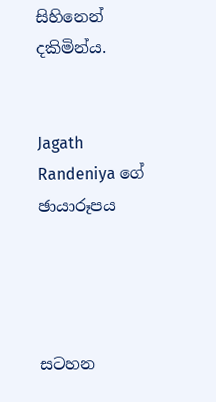සිහිනෙන් දකිමින්ය.


Jagath Randeniya ගේ ඡායාරූපය




සටහන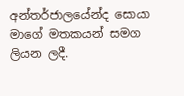අන්තර්ජාලයේන්ද සොයා මාගේ මතකයන් සමග ලියන ලදී.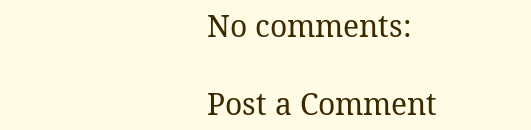No comments:

Post a Comment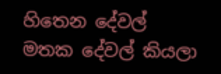හිතෙන දේවල් මතක දේවල් කියලා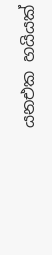යනඑක හයියක්